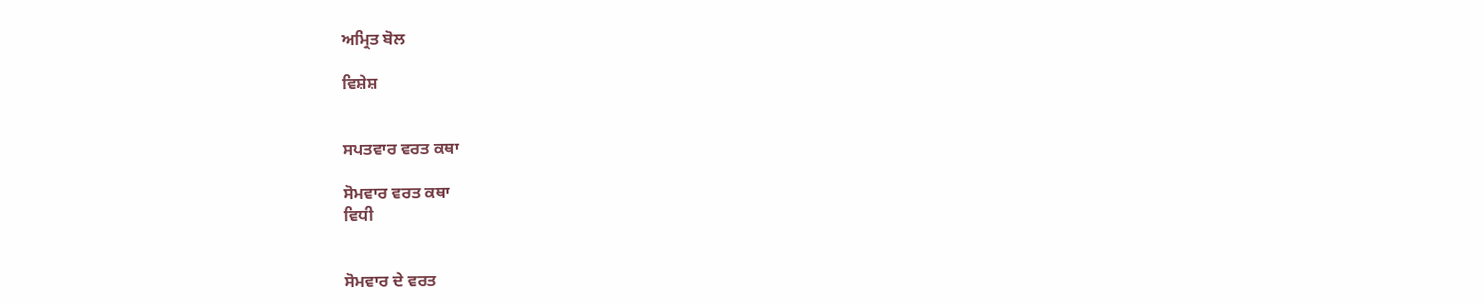ਅਮ੍ਰਿਤ ਬੋਲ

ਵਿਸ਼ੇਸ਼


ਸਪਤਵਾਰ ਵਰਤ ਕਥਾ

ਸੋਮਵਾਰ ਵਰਤ ਕਥਾ
ਵਿਧੀ


ਸੋਮਵਾਰ ਦੇ ਵਰਤ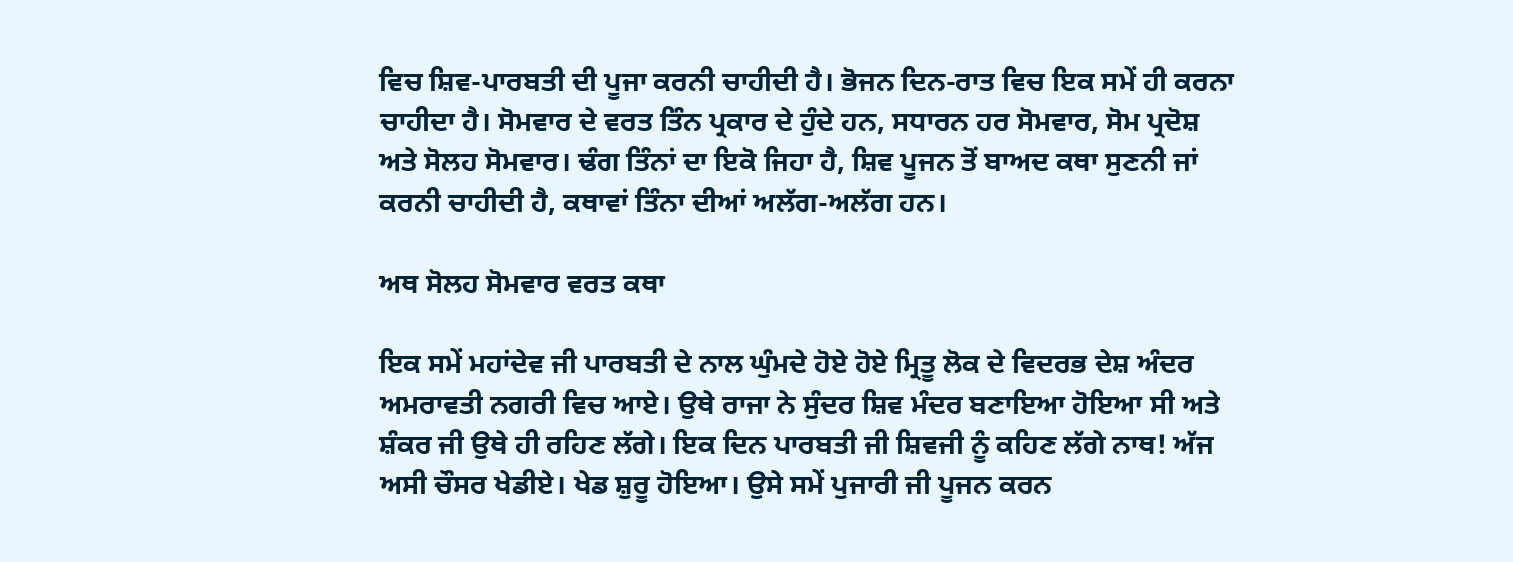ਵਿਚ ਸ਼ਿਵ-ਪਾਰਬਤੀ ਦੀ ਪੂਜਾ ਕਰਨੀ ਚਾਹੀਦੀ ਹੈ। ਭੋਜਨ ਦਿਨ-ਰਾਤ ਵਿਚ ਇਕ ਸਮੇਂ ਹੀ ਕਰਨਾ ਚਾਹੀਦਾ ਹੈ। ਸੋਮਵਾਰ ਦੇ ਵਰਤ ਤਿੰਨ ਪ੍ਰਕਾਰ ਦੇ ਹੁੰਦੇ ਹਨ, ਸਧਾਰਨ ਹਰ ਸੋਮਵਾਰ, ਸੋਮ ਪ੍ਰਦੋਸ਼ ਅਤੇ ਸੋਲਹ ਸੋਮਵਾਰ। ਢੰਗ ਤਿੰਨਾਂ ਦਾ ਇਕੋ ਜਿਹਾ ਹੈ, ਸ਼ਿਵ ਪੂਜਨ ਤੋਂ ਬਾਅਦ ਕਥਾ ਸੁਣਨੀ ਜਾਂ ਕਰਨੀ ਚਾਹੀਦੀ ਹੈ, ਕਥਾਵਾਂ ਤਿੰਨਾ ਦੀਆਂ ਅਲੱਗ-ਅਲੱਗ ਹਨ।

ਅਥ ਸੋਲਹ ਸੋਮਵਾਰ ਵਰਤ ਕਥਾ

ਇਕ ਸਮੇਂ ਮਹਾਂਦੇਵ ਜੀ ਪਾਰਬਤੀ ਦੇ ਨਾਲ ਘੁੰਮਦੇ ਹੋਏ ਹੋਏ ਮ੍ਰਿਤੂ ਲੋਕ ਦੇ ਵਿਦਰਭ ਦੇਸ਼ ਅੰਦਰ ਅਮਰਾਵਤੀ ਨਗਰੀ ਵਿਚ ਆਏ। ਉਥੇ ਰਾਜਾ ਨੇ ਸੁੰਦਰ ਸ਼ਿਵ ਮੰਦਰ ਬਣਾਇਆ ਹੋਇਆ ਸੀ ਅਤੇ ਸ਼ੰਕਰ ਜੀ ਉਥੇ ਹੀ ਰਹਿਣ ਲੱਗੇ। ਇਕ ਦਿਨ ਪਾਰਬਤੀ ਜੀ ਸ਼ਿਵਜੀ ਨੂੰ ਕਹਿਣ ਲੱਗੇ ਨਾਥ! ਅੱਜ ਅਸੀ ਚੌਸਰ ਖੇਡੀਏ। ਖੇਡ ਸ਼ੁਰੂ ਹੋਇਆ। ਉਸੇ ਸਮੇਂ ਪੁਜਾਰੀ ਜੀ ਪੂਜਨ ਕਰਨ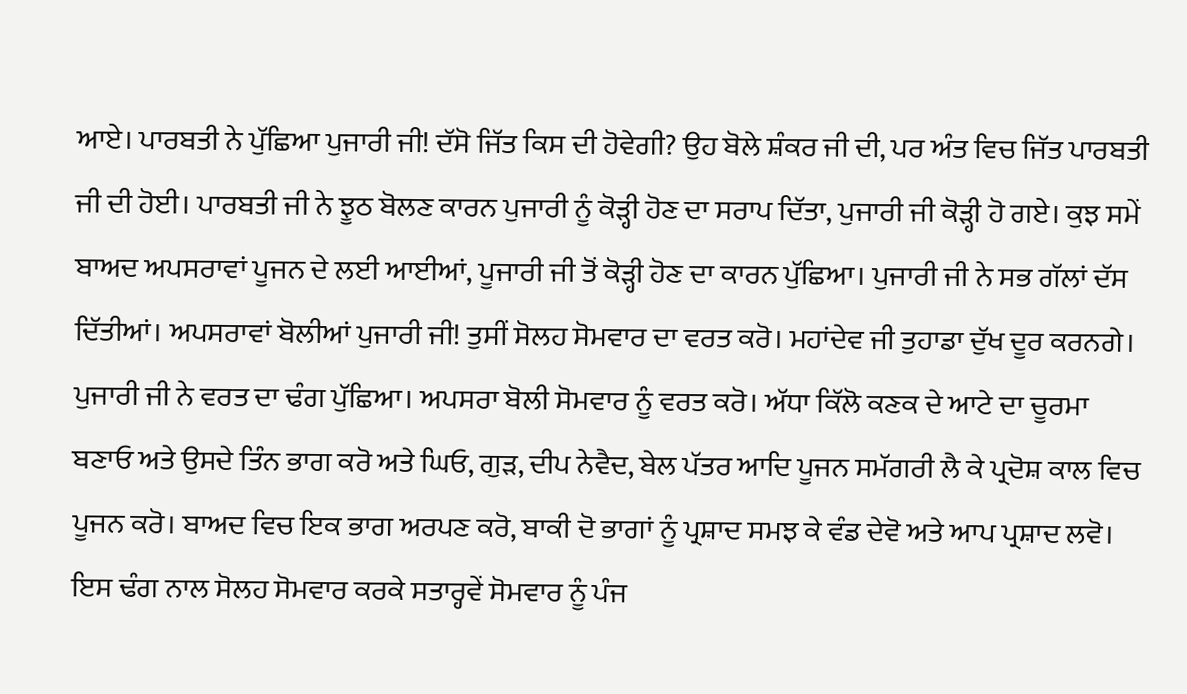ਆਏ। ਪਾਰਬਤੀ ਨੇ ਪੁੱਛਿਆ ਪੁਜਾਰੀ ਜੀ! ਦੱਸੋ ਜਿੱਤ ਕਿਸ ਦੀ ਹੋਵੇਗੀ? ਉਹ ਬੋਲੇ ਸ਼ੰਕਰ ਜੀ ਦੀ, ਪਰ ਅੰਤ ਵਿਚ ਜਿੱਤ ਪਾਰਬਤੀ ਜੀ ਦੀ ਹੋਈ। ਪਾਰਬਤੀ ਜੀ ਨੇ ਝੂਠ ਬੋਲਣ ਕਾਰਨ ਪੁਜਾਰੀ ਨੂੰ ਕੋਡ਼੍ਹੀ ਹੋਣ ਦਾ ਸਰਾਪ ਦਿੱਤਾ, ਪੁਜਾਰੀ ਜੀ ਕੋਡ਼੍ਹੀ ਹੋ ਗਏ। ਕੁਝ ਸਮੇਂ ਬਾਅਦ ਅਪਸਰਾਵਾਂ ਪੂਜਨ ਦੇ ਲਈ ਆਈਆਂ, ਪੂਜਾਰੀ ਜੀ ਤੋਂ ਕੋਡ਼੍ਹੀ ਹੋਣ ਦਾ ਕਾਰਨ ਪੁੱਛਿਆ। ਪੁਜਾਰੀ ਜੀ ਨੇ ਸਭ ਗੱਲਾਂ ਦੱਸ ਦਿੱਤੀਆਂ। ਅਪਸਰਾਵਾਂ ਬੋਲੀਆਂ ਪੁਜਾਰੀ ਜੀ! ਤੁਸੀਂ ਸੋਲਹ ਸੋਮਵਾਰ ਦਾ ਵਰਤ ਕਰੋ। ਮਹਾਂਦੇਵ ਜੀ ਤੁਹਾਡਾ ਦੁੱਖ ਦੂਰ ਕਰਨਗੇ। ਪੁਜਾਰੀ ਜੀ ਨੇ ਵਰਤ ਦਾ ਢੰਗ ਪੁੱਛਿਆ। ਅਪਸਰਾ ਬੋਲੀ ਸੋਮਵਾਰ ਨੂੰ ਵਰਤ ਕਰੋ। ਅੱਧਾ ਕਿੱਲੋ ਕਣਕ ਦੇ ਆਟੇ ਦਾ ਚੂਰਮਾ ਬਣਾਓ ਅਤੇ ਉਸਦੇ ਤਿੰਨ ਭਾਗ ਕਰੋ ਅਤੇ ਘਿਓ, ਗੁਡ਼, ਦੀਪ ਨੇਵੈਦ, ਬੇਲ ਪੱਤਰ ਆਦਿ ਪੂਜਨ ਸਮੱਗਰੀ ਲੈ ਕੇ ਪ੍ਰਦੋਸ਼ ਕਾਲ ਵਿਚ ਪੂਜਨ ਕਰੋ। ਬਾਅਦ ਵਿਚ ਇਕ ਭਾਗ ਅਰਪਣ ਕਰੋ, ਬਾਕੀ ਦੋ ਭਾਗਾਂ ਨੂੰ ਪ੍ਰਸ਼ਾਦ ਸਮਝ ਕੇ ਵੰਡ ਦੇਵੋ ਅਤੇ ਆਪ ਪ੍ਰਸ਼ਾਦ ਲਵੋ। ਇਸ ਢੰਗ ਨਾਲ ਸੋਲਹ ਸੋਮਵਾਰ ਕਰਕੇ ਸਤਾਰ੍ਹਵੇਂ ਸੋਮਵਾਰ ਨੂੰ ਪੰਜ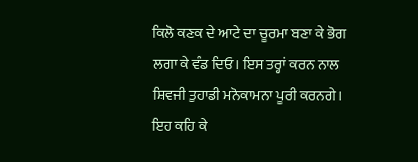ਕਿਲੋ ਕਣਕ ਦੇ ਆਟੇ ਦਾ ਚੂਰਮਾ ਬਣਾ ਕੇ ਭੋਗ ਲਗਾ ਕੇ ਵੰਡ ਦਿਓ। ਇਸ ਤਰ੍ਹਾਂ ਕਰਨ ਨਾਲ ਸ਼ਿਵਜੀ ਤੁਹਾਡੀ ਮਨੋਕਾਮਨਾ ਪੂਰੀ ਕਰਨਗੇ। ਇਹ ਕਹਿ ਕੇ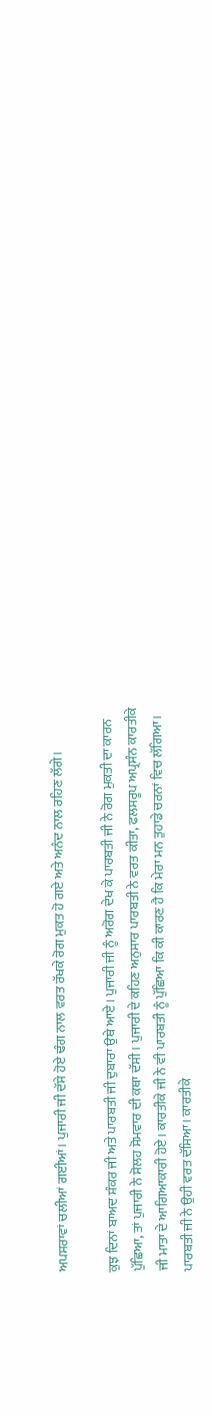ਅਪਸਰਾਵਾਂ ਚਲੀਆਂ ਗਈਆਂ। ਪੁਜਾਰੀ ਜੀ ਦੱਸੇ ਹੋਏ ਢੰਗ ਨਾਲ ਵਰਤ ਰੱਖਕੇ ਰੋਗ ਮੁਕਤ ਹੋ ਗਏ ਅਤੇ ਅਨੰਦ ਨਾਲ ਰਹਿਣ ਲੱਗੇ।

ਕੁਝ ਦਿਨਾਂ ਬਾਅਦ ਸ਼ੰਕਰ ਜੀ ਅਤੇ ਪਾਰਬਤੀ ਜੀ ਦੁਬਾਰਾ ਉਥੇ ਆਏ। ਪੁਜਾਰੀ ਜੀ ਨੂੰ ਅਰੋਗ ਦੇਖ ਕੇ ਪਾਰਬਤੀ ਜੀ ਨੇ ਰੋਗ ਮੁਕਤੀ ਦਾ ਕਾਰਨ ਪੁੱਛਿਆ, ਤਾਂ ਪੁਜਾਰੀ ਨੇ ਸੋਲਹ ਸੋਮਵਾਰ ਦੀ ਕਥਾ ਦੱਸੀ। ਪੁਜਾਰੀ ਦੇ ਕਹਿਣ ਅਨੁਸਾਰ ਪਾਰਬਤੀ ਨੇ ਵਰਤ ਕੀਤਾ, ਫਲਸਰੂਪ ਅਪ੍ਰਸੰਨ ਕਾਰਤੀਕੇ ਜੀ ਮਾਤਾ ਦੇ ਆਗਿਆਕਾਰੀ ਹੋਏ। ਕਾਰਤੀਕੇ ਜੀ ਨੇ ਵੀ ਪਾਰਬਤੀ ਨੂੰ ਪੁੱਛਿਆ ਕਿ ਕੀ ਕਾਰਣ ਹੈ ਕਿ ਮੇਰਾ ਮਨ ਤੁਹਾਡੇ ਚਰਨਾਂ ਵਿਚ ਲੱਗਿਆ। ਪਾਰਬਤੀ ਜੀ ਨੇ ਉਹੀ ਵਰਤ ਦੱਸਿਆ। ਕਾਰਤੀਕੇ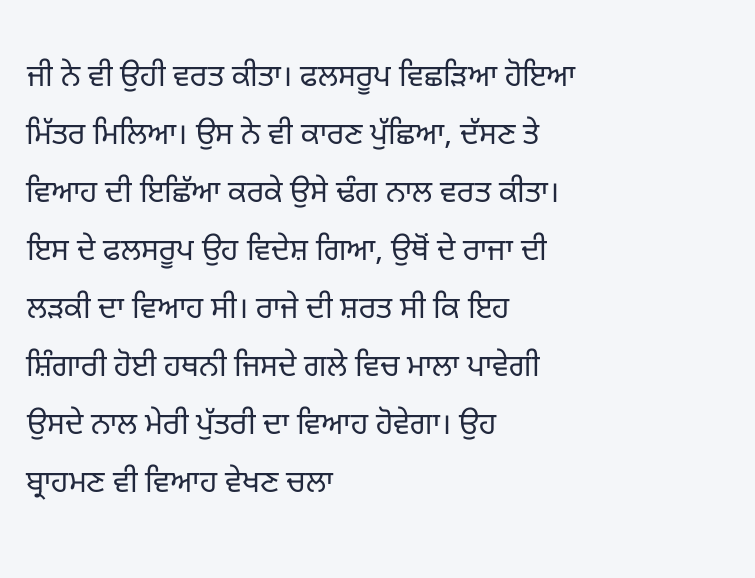ਜੀ ਨੇ ਵੀ ਉਹੀ ਵਰਤ ਕੀਤਾ। ਫਲਸਰੂਪ ਵਿਛਡ਼ਿਆ ਹੋਇਆ ਮਿੱਤਰ ਮਿਲਿਆ। ਉਸ ਨੇ ਵੀ ਕਾਰਣ ਪੁੱਛਿਆ, ਦੱਸਣ ਤੇ ਵਿਆਹ ਦੀ ਇਛਿੱਆ ਕਰਕੇ ਉਸੇ ਢੰਗ ਨਾਲ ਵਰਤ ਕੀਤਾ। ਇਸ ਦੇ ਫਲਸਰੂਪ ਉਹ ਵਿਦੇਸ਼ ਗਿਆ, ਉਥੋਂ ਦੇ ਰਾਜਾ ਦੀ ਲਡ਼ਕੀ ਦਾ ਵਿਆਹ ਸੀ। ਰਾਜੇ ਦੀ ਸ਼ਰਤ ਸੀ ਕਿ ਇਹ ਸ਼ਿੰਗਾਰੀ ਹੋਈ ਹਥਨੀ ਜਿਸਦੇ ਗਲੇ ਵਿਚ ਮਾਲਾ ਪਾਵੇਗੀ ਉਸਦੇ ਨਾਲ ਮੇਰੀ ਪੁੱਤਰੀ ਦਾ ਵਿਆਹ ਹੋਵੇਗਾ। ਉਹ ਬ੍ਰਾਹਮਣ ਵੀ ਵਿਆਹ ਵੇਖਣ ਚਲਾ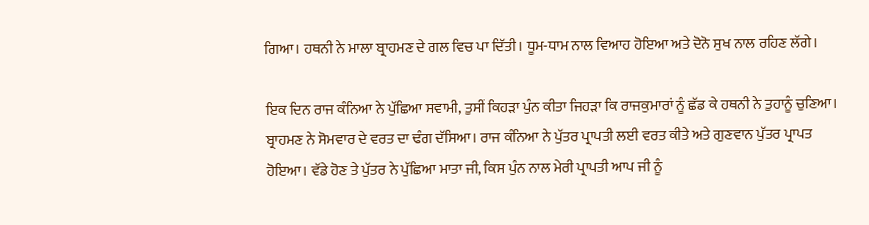ਗਿਆ। ਹਥਨੀ ਨੇ ਮਾਲਾ ਬ੍ਰਾਹਮਣ ਦੇ ਗਲ ਵਿਚ ਪਾ ਦਿੱਤੀ। ਧੂਮ-ਧਾਮ ਨਾਲ ਵਿਆਹ ਹੋਇਆ ਅਤੇ ਦੋਨੋ ਸੁਖ ਨਾਲ ਰਹਿਣ ਲੱਗੇ।

ਇਕ ਦਿਨ ਰਾਜ ਕੰਨਿਆ ਨੇ ਪੁੱਛਿਆ ਸਵਾਮੀ, ਤੁਸੀਂ ਕਿਹਡ਼ਾ ਪੁੰਨ ਕੀਤਾ ਜਿਹਡ਼ਾ ਕਿ ਰਾਜਕੁਮਾਰਾਂ ਨੂੰ ਛੱਡ ਕੇ ਹਥਨੀ ਨੇ ਤੁਹਾਨੂੰ ਚੁਣਿਆ। ਬ੍ਰਾਹਮਣ ਨੇ ਸੋਮਵਾਰ ਦੇ ਵਰਤ ਦਾ ਢੰਗ ਦੱਸਿਆ। ਰਾਜ ਕੰਨਿਆ ਨੇ ਪੁੱਤਰ ਪ੍ਰਾਪਤੀ ਲਈ ਵਰਤ ਕੀਤੇ ਅਤੇ ਗੁਣਵਾਨ ਪੁੱਤਰ ਪ੍ਰਾਪਤ ਹੋਇਆ। ਵੱਡੇ ਹੋਣ ਤੇ ਪੁੱਤਰ ਨੇ ਪੁੱਛਿਆ ਮਾਤਾ ਜੀ, ਕਿਸ ਪੁੰਨ ਨਾਲ ਮੇਰੀ ਪ੍ਰਾਪਤੀ ਆਪ ਜੀ ਨੂੰ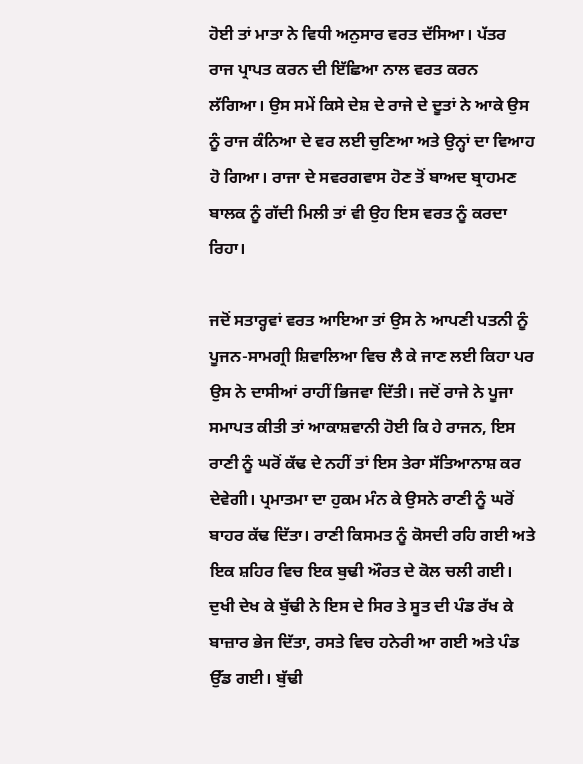ਹੋਈ ਤਾਂ ਮਾਤਾ ਨੇ ਵਿਧੀ ਅਨੁਸਾਰ ਵਰਤ ਦੱਸਿਆ। ਪੱਤਰ ਰਾਜ ਪ੍ਰਾਪਤ ਕਰਨ ਦੀ ਇੱਛਿਆ ਨਾਲ ਵਰਤ ਕਰਨ ਲੱਗਿਆ। ਉਸ ਸਮੇਂ ਕਿਸੇ ਦੇਸ਼ ਦੇ ਰਾਜੇ ਦੇ ਦੂਤਾਂ ਨੇ ਆਕੇ ਉਸ ਨੂੰ ਰਾਜ ਕੰਨਿਆ ਦੇ ਵਰ ਲਈ ਚੁਣਿਆ ਅਤੇ ਉਨ੍ਹਾਂ ਦਾ ਵਿਆਹ ਹੋ ਗਿਆ। ਰਾਜਾ ਦੇ ਸਵਰਗਵਾਸ ਹੋਣ ਤੋਂ ਬਾਅਦ ਬ੍ਰਾਹਮਣ ਬਾਲਕ ਨੂੰ ਗੱਦੀ ਮਿਲੀ ਤਾਂ ਵੀ ਉਹ ਇਸ ਵਰਤ ਨੂੰ ਕਰਦਾ ਰਿਹਾ।

ਜਦੋਂ ਸਤਾਰ੍ਹਵਾਂ ਵਰਤ ਆਇਆ ਤਾਂ ਉਸ ਨੇ ਆਪਣੀ ਪਤਨੀ ਨੂੰ ਪੂਜਨ-ਸਾਮਗ੍ਰੀ ਸ਼ਿਵਾਲਿਆ ਵਿਚ ਲੈ ਕੇ ਜਾਣ ਲਈ ਕਿਹਾ ਪਰ ਉਸ ਨੇ ਦਾਸੀਆਂ ਰਾਹੀਂ ਭਿਜਵਾ ਦਿੱਤੀ। ਜਦੋਂ ਰਾਜੇ ਨੇ ਪੂਜਾ ਸਮਾਪਤ ਕੀਤੀ ਤਾਂ ਆਕਾਸ਼ਵਾਨੀ ਹੋਈ ਕਿ ਹੇ ਰਾਜਨ, ਇਸ ਰਾਣੀ ਨੂੰ ਘਰੋਂ ਕੱਢ ਦੇ ਨਹੀਂ ਤਾਂ ਇਸ ਤੇਰਾ ਸੱਤਿਆਨਾਸ਼ ਕਰ ਦੇਵੇਗੀ। ਪ੍ਰਮਾਤਮਾ ਦਾ ਹੁਕਮ ਮੰਨ ਕੇ ਉਸਨੇ ਰਾਣੀ ਨੂੰ ਘਰੋਂ ਬਾਹਰ ਕੱਢ ਦਿੱਤਾ। ਰਾਣੀ ਕਿਸਮਤ ਨੂੰ ਕੋਸਦੀ ਰਹਿ ਗਈ ਅਤੇ ਇਕ ਸ਼ਹਿਰ ਵਿਚ ਇਕ ਬੁਢੀ ਔਰਤ ਦੇ ਕੋਲ ਚਲੀ ਗਈ। ਦੁਖੀ ਦੇਖ ਕੇ ਬੁੱਢੀ ਨੇ ਇਸ ਦੇ ਸਿਰ ਤੇ ਸੂਤ ਦੀ ਪੰਡ ਰੱਖ ਕੇ ਬਾਜ਼ਾਰ ਭੇਜ ਦਿੱਤਾ, ਰਸਤੇ ਵਿਚ ਹਨੇਰੀ ਆ ਗਈ ਅਤੇ ਪੰਡ ਉੱਡ ਗਈ। ਬੁੱਢੀ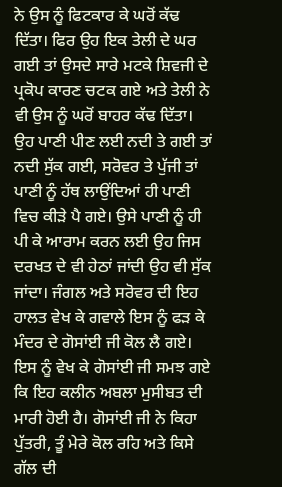ਨੇ ਉਸ ਨੂੰ ਫਿਟਕਾਰ ਕੇ ਘਰੋਂ ਕੱਢ ਦਿੱਤਾ। ਫਿਰ ਉਹ ਇਕ ਤੇਲੀ ਦੇ ਘਰ ਗਈ ਤਾਂ ਉਸਦੇ ਸਾਰੇ ਮਟਕੇ ਸ਼ਿਵਜੀ ਦੇ ਪ੍ਰਕੋਪ ਕਾਰਣ ਚਟਕ ਗਏ ਅਤੇ ਤੇਲੀ ਨੇ ਵੀ ਉਸ ਨੂੰ ਘਰੋਂ ਬਾਹਰ ਕੱਢ ਦਿੱਤਾ। ਉਹ ਪਾਣੀ ਪੀਣ ਲਈ ਨਦੀ ਤੇ ਗਈ ਤਾਂ ਨਦੀ ਸੁੱਕ ਗਈ, ਸਰੋਵਰ ਤੇ ਪੁੱਜੀ ਤਾਂ ਪਾਣੀ ਨੂੰ ਹੱਥ ਲਾਉਂਦਿਆਂ ਹੀ ਪਾਣੀ ਵਿਚ ਕੀਡ਼ੇ ਪੈ ਗਏ। ਉਸੇ ਪਾਣੀ ਨੂੰ ਹੀ ਪੀ ਕੇ ਆਰਾਮ ਕਰਨ ਲਈ ਉਹ ਜਿਸ ਦਰਖਤ ਦੇ ਵੀ ਹੇਠਾਂ ਜਾਂਦੀ ਉਹ ਵੀ ਸੁੱਕ ਜਾਂਦਾ। ਜੰਗਲ ਅਤੇ ਸਰੋਵਰ ਦੀ ਇਹ ਹਾਲਤ ਵੇਖ ਕੇ ਗਵਾਲੇ ਇਸ ਨੂੰ ਫਡ਼ ਕੇ ਮੰਦਰ ਦੇ ਗੋਸਾਂਈ ਜੀ ਕੋਲ ਲੈ ਗਏ। ਇਸ ਨੂੰ ਵੇਖ ਕੇ ਗੋਸਾਂਈ ਜੀ ਸਮਝ ਗਏ ਕਿ ਇਹ ਕਲੀਨ ਅਬਲਾ ਮੁਸੀਬਤ ਦੀ ਮਾਰੀ ਹੋਈ ਹੈ। ਗੋਸਾਂਈ ਜੀ ਨੇ ਕਿਹਾ ਪੁੱਤਰੀ, ਤੂੰ ਮੇਰੇ ਕੋਲ ਰਹਿ ਅਤੇ ਕਿਸੇ ਗੱਲ ਦੀ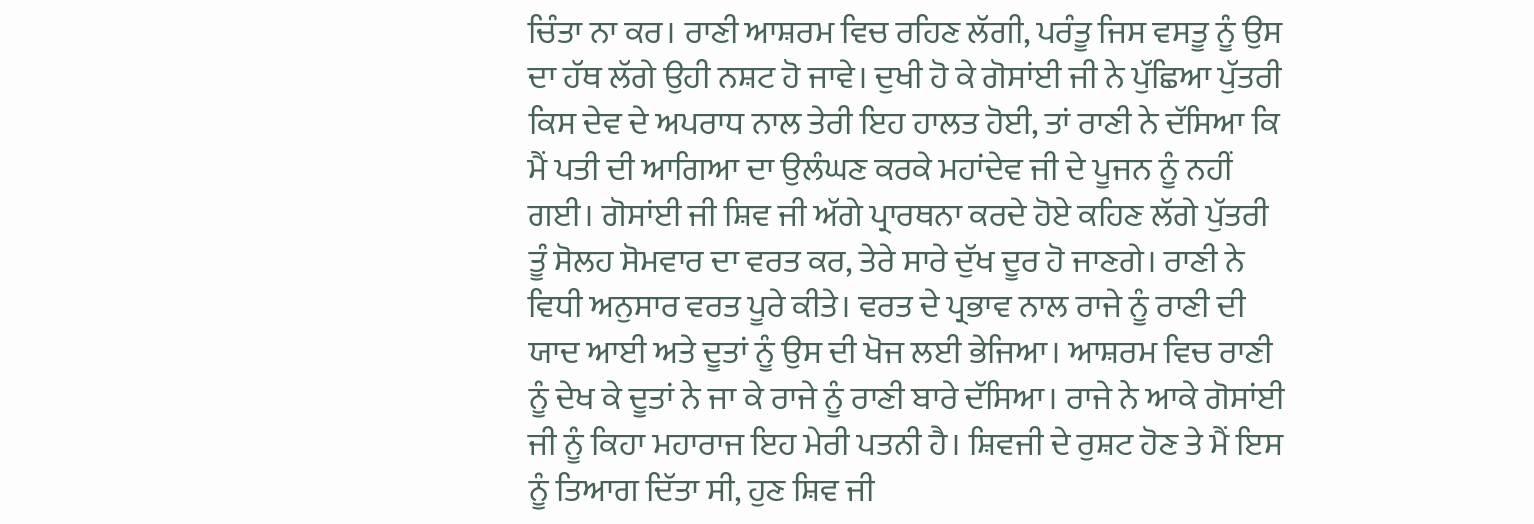ਚਿੰਤਾ ਨਾ ਕਰ। ਰਾਣੀ ਆਸ਼ਰਮ ਵਿਚ ਰਹਿਣ ਲੱਗੀ, ਪਰੰਤੂ ਜਿਸ ਵਸਤੂ ਨੂੰ ਉਸ ਦਾ ਹੱਥ ਲੱਗੇ ਉਹੀ ਨਸ਼ਟ ਹੋ ਜਾਵੇ। ਦੁਖੀ ਹੋ ਕੇ ਗੋਸਾਂਈ ਜੀ ਨੇ ਪੁੱਛਿਆ ਪੁੱਤਰੀ ਕਿਸ ਦੇਵ ਦੇ ਅਪਰਾਧ ਨਾਲ ਤੇਰੀ ਇਹ ਹਾਲਤ ਹੋਈ, ਤਾਂ ਰਾਣੀ ਨੇ ਦੱਸਿਆ ਕਿ ਮੈਂ ਪਤੀ ਦੀ ਆਗਿਆ ਦਾ ਉਲੰਘਣ ਕਰਕੇ ਮਹਾਂਦੇਵ ਜੀ ਦੇ ਪੂਜਨ ਨੂੰ ਨਹੀਂ ਗਈ। ਗੋਸਾਂਈ ਜੀ ਸ਼ਿਵ ਜੀ ਅੱਗੇ ਪ੍ਰਾਰਥਨਾ ਕਰਦੇ ਹੋਏ ਕਹਿਣ ਲੱਗੇ ਪੁੱਤਰੀ ਤੂੰ ਸੋਲਹ ਸੋਮਵਾਰ ਦਾ ਵਰਤ ਕਰ, ਤੇਰੇ ਸਾਰੇ ਦੁੱਖ ਦੂਰ ਹੋ ਜਾਣਗੇ। ਰਾਣੀ ਨੇ ਵਿਧੀ ਅਨੁਸਾਰ ਵਰਤ ਪੂਰੇ ਕੀਤੇ। ਵਰਤ ਦੇ ਪ੍ਰਭਾਵ ਨਾਲ ਰਾਜੇ ਨੂੰ ਰਾਣੀ ਦੀ ਯਾਦ ਆਈ ਅਤੇ ਦੂਤਾਂ ਨੂੰ ਉਸ ਦੀ ਖੋਜ ਲਈ ਭੇਜਿਆ। ਆਸ਼ਰਮ ਵਿਚ ਰਾਣੀ ਨੂੰ ਦੇਖ ਕੇ ਦੂਤਾਂ ਨੇ ਜਾ ਕੇ ਰਾਜੇ ਨੂੰ ਰਾਣੀ ਬਾਰੇ ਦੱਸਿਆ। ਰਾਜੇ ਨੇ ਆਕੇ ਗੋਸਾਂਈ ਜੀ ਨੂੰ ਕਿਹਾ ਮਹਾਰਾਜ ਇਹ ਮੇਰੀ ਪਤਨੀ ਹੈ। ਸ਼ਿਵਜੀ ਦੇ ਰੁਸ਼ਟ ਹੋਣ ਤੇ ਮੈਂ ਇਸ ਨੂੰ ਤਿਆਗ ਦਿੱਤਾ ਸੀ, ਹੁਣ ਸ਼ਿਵ ਜੀ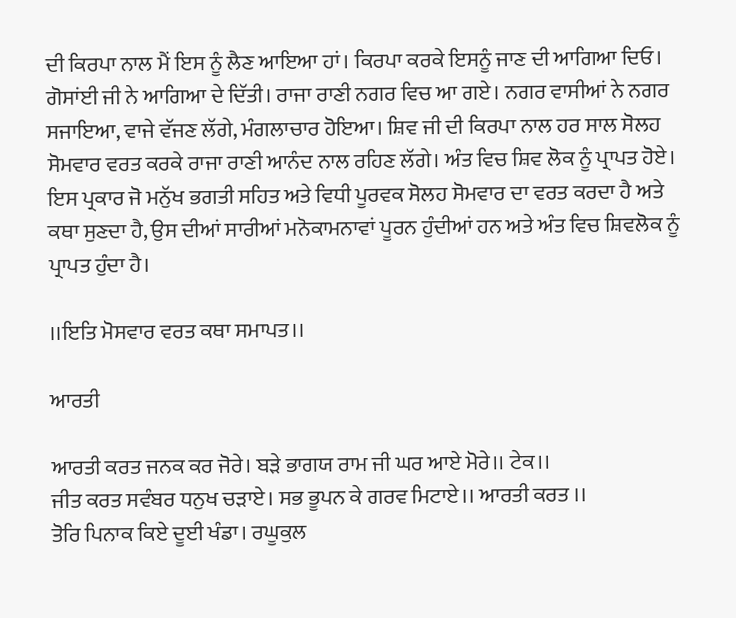ਦੀ ਕਿਰਪਾ ਨਾਲ ਮੈਂ ਇਸ ਨੂੰ ਲੈਣ ਆਇਆ ਹਾਂ। ਕਿਰਪਾ ਕਰਕੇ ਇਸਨੂੰ ਜਾਣ ਦੀ ਆਗਿਆ ਦਿਓ। ਗੋਸਾਂਈ ਜੀ ਨੇ ਆਗਿਆ ਦੇ ਦਿੱਤੀ। ਰਾਜਾ ਰਾਣੀ ਨਗਰ ਵਿਚ ਆ ਗਏ। ਨਗਰ ਵਾਸੀਆਂ ਨੇ ਨਗਰ ਸਜਾਇਆ, ਵਾਜੇ ਵੱਜਣ ਲੱਗੇ, ਮੰਗਲਾਚਾਰ ਹੋਇਆ। ਸ਼ਿਵ ਜੀ ਦੀ ਕਿਰਪਾ ਨਾਲ ਹਰ ਸਾਲ ਸੋਲਹ ਸੋਮਵਾਰ ਵਰਤ ਕਰਕੇ ਰਾਜਾ ਰਾਣੀ ਆਨੰਦ ਨਾਲ ਰਹਿਣ ਲੱਗੇ। ਅੰਤ ਵਿਚ ਸ਼ਿਵ ਲੋਕ ਨੂੰ ਪ੍ਰਾਪਤ ਹੋਏ। ਇਸ ਪ੍ਰਕਾਰ ਜੋ ਮਨੁੱਖ ਭਗਤੀ ਸਹਿਤ ਅਤੇ ਵਿਧੀ ਪੂਰਵਕ ਸੋਲਹ ਸੋਮਵਾਰ ਦਾ ਵਰਤ ਕਰਦਾ ਹੈ ਅਤੇ ਕਥਾ ਸੁਣਦਾ ਹੈ, ਉਸ ਦੀਆਂ ਸਾਰੀਆਂ ਮਨੋਕਾਮਨਾਵਾਂ ਪੂਰਨ ਹੁੰਦੀਆਂ ਹਨ ਅਤੇ ਅੰਤ ਵਿਚ ਸ਼ਿਵਲੋਕ ਨੂੰ ਪ੍ਰਾਪਤ ਹੁੰਦਾ ਹੈ।

।।ਇਤਿ ਮੋਸਵਾਰ ਵਰਤ ਕਥਾ ਸਮਾਪਤ।।

ਆਰਤੀ

ਆਰਤੀ ਕਰਤ ਜਨਕ ਕਰ ਜੋਰੇ। ਬਡ਼ੇ ਭਾਗਯ ਰਾਮ ਜੀ ਘਰ ਆਏ ਮੋਰੇ।। ਟੇਕ।।
ਜੀਤ ਕਰਤ ਸਵੰਬਰ ਧਨੁਖ ਚਡ਼ਾਏ। ਸਭ ਭੂਪਨ ਕੇ ਗਰਵ ਮਿਟਾਏ।। ਆਰਤੀ ਕਰਤ ।।
ਤੋਰਿ ਪਿਨਾਕ ਕਿਏ ਦੂਈ ਖੰਡਾ। ਰਘੂਕੁਲ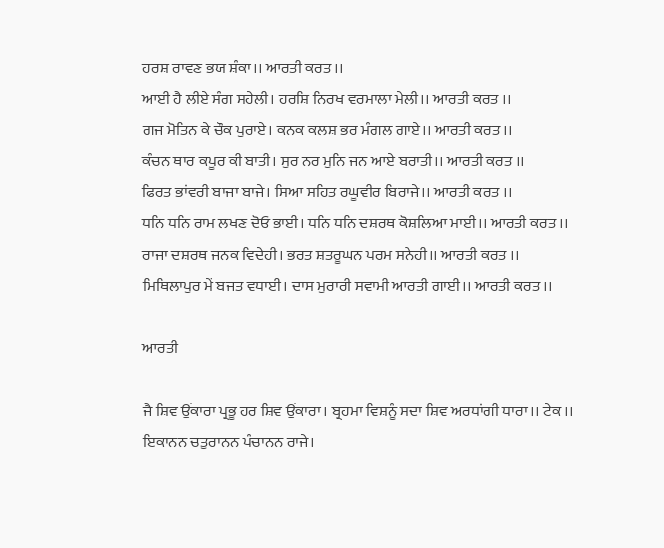ਹਰਸ਼ ਰਾਵਣ ਭਯ ਸ਼ੰਕਾ।। ਆਰਤੀ ਕਰਤ ।।
ਆਈ ਹੈ ਲੀਏ ਸੰਗ ਸਹੇਲੀ। ਹਰਸ਼ਿ ਨਿਰਖ ਵਰਮਾਲਾ ਮੇਲੀ।। ਆਰਤੀ ਕਰਤ ।।
ਗਜ ਮੋਤਿਨ ਕੇ ਚੌਕ ਪੁਰਾਏ। ਕਨਕ ਕਲਸ਼ ਭਰ ਮੰਗਲ ਗਾਏ।। ਆਰਤੀ ਕਰਤ ।।
ਕੰਚਨ ਥਾਰ ਕਪੂਰ ਕੀ ਬਾਤੀ। ਸੁਰ ਨਰ ਮੁਨਿ ਜਨ ਆਏ ਬਰਾਤੀ।। ਆਰਤੀ ਕਰਤ ।।
ਫਿਰਤ ਭਾਂਵਰੀ ਬਾਜਾ ਬਾਜੇ। ਸਿਆ ਸਹਿਤ ਰਘੂਵੀਰ ਬਿਰਾਜੇ।। ਆਰਤੀ ਕਰਤ ।।
ਧਨਿ ਧਨਿ ਰਾਮ ਲਖਣ ਦੋਓ ਭਾਈ। ਧਨਿ ਧਨਿ ਦਸ਼ਰਥ ਕੋਸ਼ਲਿਆ ਮਾਈ।। ਆਰਤੀ ਕਰਤ ।।
ਰਾਜਾ ਦਸ਼ਰਥ ਜਨਕ ਵਿਦੇਹੀ। ਭਰਤ ਸ਼ਤਰੂਘਨ ਪਰਮ ਸਨੇਹੀ।। ਆਰਤੀ ਕਰਤ ।।
ਮਿਥਿਲਾਪੁਰ ਮੇਂ ਬਜਤ ਵਧਾਈ। ਦਾਸ ਮੁਰਾਰੀ ਸਵਾਮੀ ਆਰਤੀ ਗਾਈ।। ਆਰਤੀ ਕਰਤ ।।

ਆਰਤੀ

ਜੈ ਸ਼ਿਵ ਉਂਕਾਰਾ ਪ੍ਰਭੂ ਹਰ ਸ਼ਿਵ ਉਂਕਾਰਾ। ਬ੍ਰਹਮਾ ਵਿਸ਼ਨੂੰ ਸਦਾ ਸ਼ਿਵ ਅਰਧਾਂਗੀ ਧਾਰਾ।। ਟੇਕ ।।
ਇਕਾਨਨ ਚਤੁਰਾਨਨ ਪੰਚਾਨਨ ਰਾਜੇ।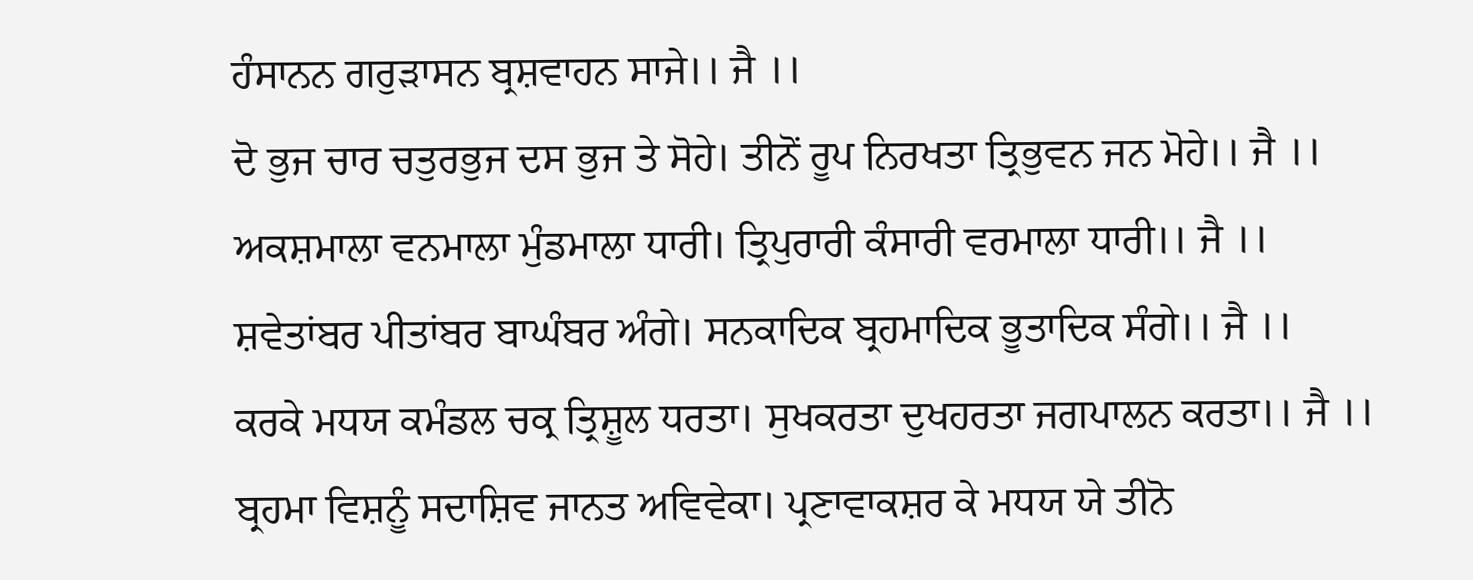ਹੰਸਾਨਨ ਗਰੁਡ਼ਾਸਨ ਬ੍ਰਸ਼ਵਾਹਨ ਸਾਜੇ।। ਜੈ ।।
ਦੋ ਭੁਜ ਚਾਰ ਚਤੁਰਭੁਜ ਦਸ ਭੁਜ ਤੇ ਸੋਹੇ। ਤੀਨੋਂ ਰੂਪ ਨਿਰਖਤਾ ਤ੍ਰਿਭੁਵਨ ਜਨ ਮੋਹੇ।। ਜੈ ।।
ਅਕਸ਼ਮਾਲਾ ਵਨਮਾਲਾ ਮੁੰਡਮਾਲਾ ਧਾਰੀ। ਤ੍ਰਿਪੁਰਾਰੀ ਕੰਸਾਰੀ ਵਰਮਾਲਾ ਧਾਰੀ।। ਜੈ ।।
ਸ਼ਵੇਤਾਂਬਰ ਪੀਤਾਂਬਰ ਬਾਘੰਬਰ ਅੰਗੇ। ਸਨਕਾਦਿਕ ਬ੍ਰਹਮਾਦਿਕ ਭੂਤਾਦਿਕ ਸੰਗੇ।। ਜੈ ।।
ਕਰਕੇ ਮਧਯ ਕਮੰਡਲ ਚਕ੍ਰ ਤ੍ਰਿਸ਼ੂਲ ਧਰਤਾ। ਸੁਖਕਰਤਾ ਦੁਖਹਰਤਾ ਜਗਪਾਲਨ ਕਰਤਾ।। ਜੈ ।।
ਬ੍ਰਹਮਾ ਵਿਸ਼ਨੂੰ ਸਦਾਸ਼ਿਵ ਜਾਨਤ ਅਵਿਵੇਕਾ। ਪ੍ਰਣਾਵਾਕਸ਼ਰ ਕੇ ਮਧਯ ਯੇ ਤੀਨੋ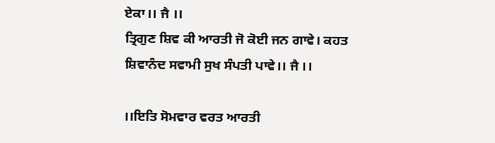ਏਕਾ।। ਜੈ ।।
ਤ੍ਰਿਗੁਣ ਸ਼ਿਵ ਕੀ ਆਰਤੀ ਜੋ ਕੋਈ ਜਨ ਗਾਵੇ। ਕਹਤ ਸ਼ਿਵਾਨੰਦ ਸਵਾਮੀ ਸੁਖ ਸੰਪਤੀ ਪਾਵੇ।। ਜੈ ।।

।।ਇਤਿ ਸੋਮਵਾਰ ਵਰਤ ਆਰਤੀ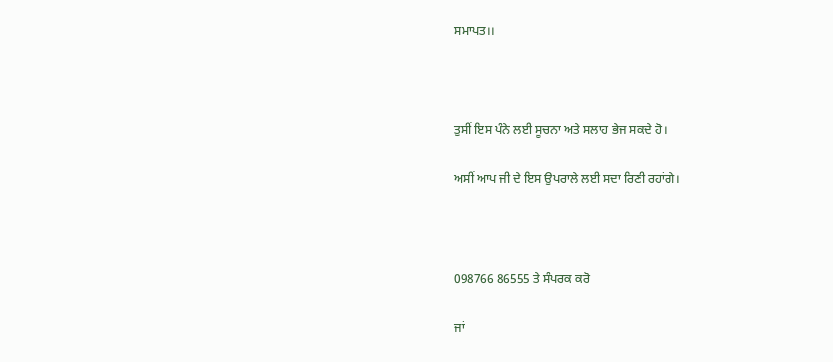ਸਮਾਪਤ।।



ਤੁਸੀਂ ਇਸ ਪੰਨੇ ਲਈ ਸੂਚਨਾ ਅਤੇ ਸਲਾਹ ਭੇਜ ਸਕਦੇ ਹੋ।

ਅਸੀਂ ਆਪ ਜੀ ਦੇ ਇਸ ਉਪਰਾਲੇ ਲਈ ਸਦਾ ਰਿਣੀ ਰਹਾਂਗੇ।



098766 86555 ਤੇ ਸੰਪਰਕ ਕਰੋ

ਜਾਂ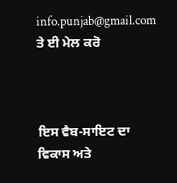info.punjab@gmail.com ਤੇ ਈ ਮੇਲ ਕਰੋ



ਇਸ ਵੈਬ-ਸਾਇਟ ਦਾ ਵਿਕਾਸ ਅਤੇ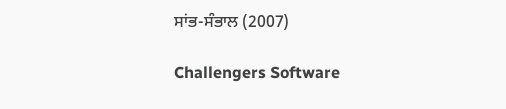ਸਾਂਭ-ਸੰਭਾਲ (2007)

Challengers Software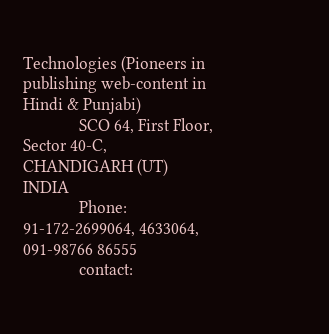Technologies (Pioneers in publishing web-content in Hindi & Punjabi)
              SCO 64, First Floor, Sector 40-C, CHANDIGARH (UT) INDIA
              Phone: 91-172-2699064, 4633064, 091-98766 86555
              contact: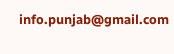info.punjab@gmail.com